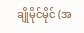ချိုမိုင်မိုင် (အ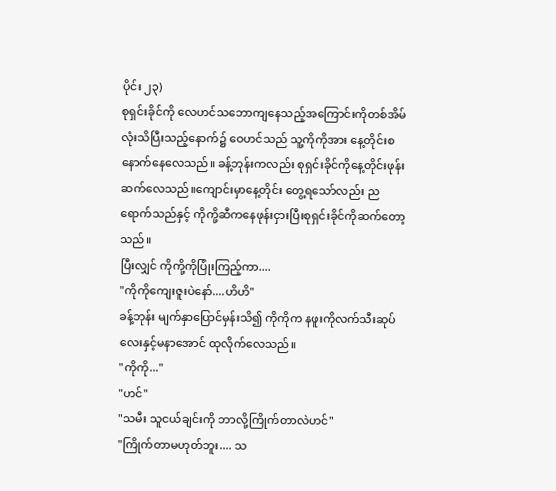ပိုင်း ၂၃)
စုရှင်းခိုင်ကို လေဟင်သဘောကျနေသည့်အကြောင်းကိုတစ်အိမ်လုံးသိပြီးသည့်နောက်၌ ဝေဟင်သည် သူ့ကိုကိုအား နေ့တိုင်းစနောက်နေလေသည်။ ခန့်ဘုန်းကလည်း စုရှင်းခိုင်ကိုနေ့တိုင်းဖုန်းဆက်လေသည်။ကျောင်းမှာနေ့တိုင်း တွေ့ရသော်လည်း ညရောက်သည်နှင့် ကိုကို့ဆီကနေဖုန်းငှားပြီးစုရှင်းခိုင်ကိုဆက်တော့သည်။
ပြီးလျှင် ကိုကို့ကိုပြုံးကြည့်ကာ....
"ကိုကိုကျေးဇူးပဲနော်....ဟိဟိ"
ခန့်ဘုန်း မျက်နှာပြောင်မှန်းသိ၍ ကိုကိုက နဖူးကိုလက်သီးဆုပ်လေးနှင့်မနာအောင် ထုလိုက်လေသည်။
"ကိုကို..."
"ဟင်"
"သမီး သူငယ်ချင်းကို ဘာလို့ကြိုက်တာလဲဟင်"
"ကြိုက်တာမဟုတ်ဘူး.... သ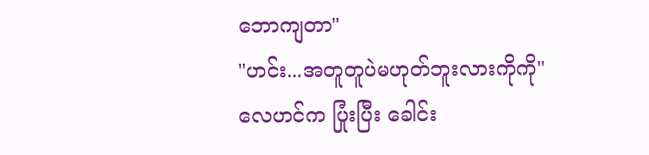ဘောကျတာ"
"ဟင်း...အတူတူပဲမဟုတ်ဘူးလားကိုကို"
လေဟင်က ပြုံးပြီး ခေါင်း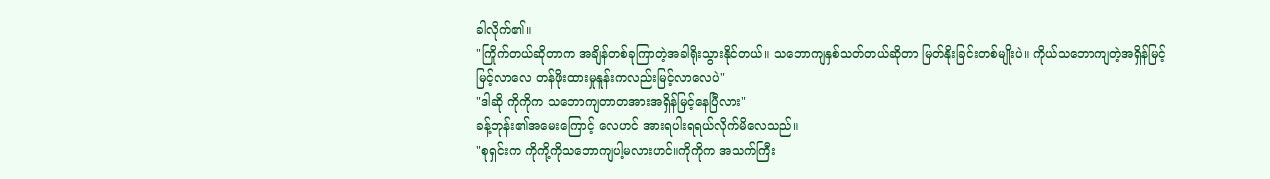ခါလိုက်၏။
"ကြိုက်တယ်ဆိုတာက အချိန်တစ်ခုကြာတဲ့အခါရိုးသွားနိုင်တယ်။ သဘောကျနှစ်သတ်တယ်ဆိုတာ မြတ်နိုးခြင်းတစ်မျိုးပဲ။ ကိုယ်သဘောကျတဲ့အရှိန်မြင့်မြင့်လာလေ တန်ဖိုးထားမှုနူန်းကလည်းမြင့်လာလေပဲ"
"ဒါဆို ကိုကိုက သဘောကျတာတအားအရှိန်မြင့်နေပြီလား"
ခန့်ဘုန်း၏အမေးကြောင့် လေဟင် အားရပါးရရယ်လိုက်မိလေသည်။
"စုရှင်းက ကိုကို့ကိုသဘောကျပါ့မလားဟင်။ကိုကိုက အသက်ကြီး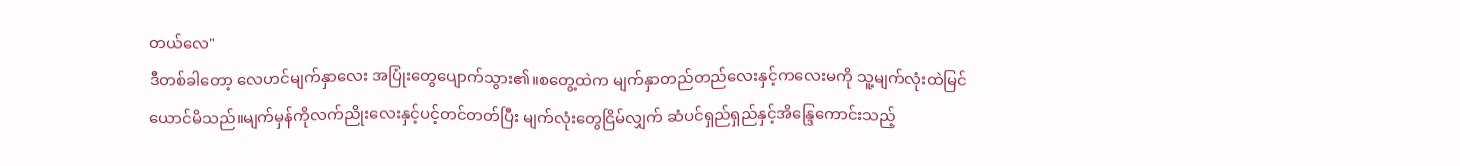တယ်လေ"
ဒီတစ်ခါတော့ လေဟင်မျက်နှာလေး အပြုံးတွေပျောက်သွား၏။စတွေ့ထဲက မျက်နှာတည်တည်လေးနှင့်ကလေးမကို သူ့မျက်လုံးထဲမြင်ယောင်မိသည်။မျက်မှန်ကိုလက်ညိုးလေးနှင့်ပင့်တင်တတ်ပြီး မျက်လုံးတွေငြိမ်လျှက် ဆံပင်ရှည်ရှည်နှင့်အိန္ဒြေကောင်းသည့်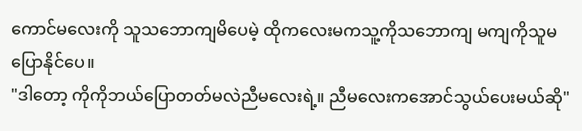ကောင်မလေးကို သူသဘောကျမိပေမဲ့ ထိုကလေးမကသူ့ကိုသဘောကျ မကျကိုသူမပြောနိုင်ပေ။
"ဒါတော့ ကိုကိုဘယ်ပြောတတ်မလဲညီမလေးရဲ့။ ညီမလေးကအောင်သွယ်ပေးမယ်ဆို"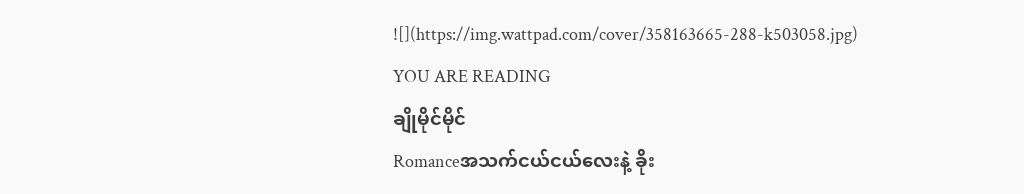![](https://img.wattpad.com/cover/358163665-288-k503058.jpg)
YOU ARE READING
ချိုမိုင်မိုင်
Romanceအသက်ငယ်ငယ်လေးနဲ့ ခိုး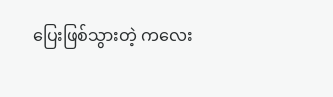ပြေးဖြစ်သွားတဲ့ ကလေး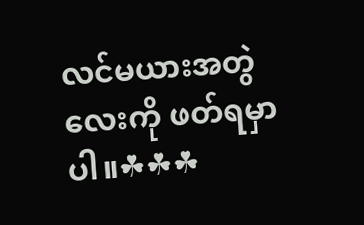လင်မယားအတွဲလေးကို ဖတ်ရမှာပါ။☘☘☘